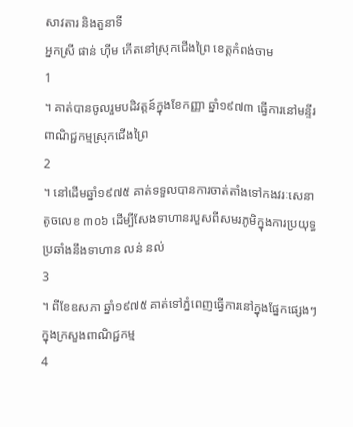សាវតារ និងតួនាទី
អ្នកស្រី ផាន់ ហ៊ីម កើតនៅស្រុកជើងព្រៃ ខេត្តកំពង់ចាម
1
។ គាត់បានចូលរួមបដិវត្តន៍ក្នុងខែកញ្ញា ឆ្នាំ១៩៧៣ ធ្វើការនៅមន្ទីរពាណិជ្ជកម្មស្រុកជើងព្រៃ
2
។ នៅដើមឆ្នាំ១៩៧៥ គាត់ទទួលបានការចាត់តាំងទៅកងវរៈសេនាតូចលេខ ៣០៦ ដើម្បីសែងទាហានរបួសពីសមរភូមិក្នុងការប្រយុទ្ធប្រឆាំងនឹងទាហាន លន់ នល់
3
។ ពីខែឧសភា ឆ្នាំ១៩៧៥ គាត់ទៅភ្នំពេញធ្វើការនៅក្នុងផ្នែកផ្សេងៗក្នុងក្រសួងពាណិជ្ជកម្ម
4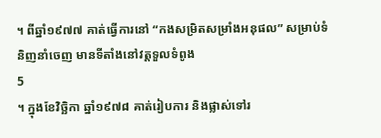។ ពីឆ្នាំ១៩៧៧ គាត់ធ្វើការនៅ “កងសម្រិតសម្រាំងអនុផល” សម្រាប់ទំនិញនាំចេញ មានទីតាំងនៅវត្តទួលទំពូង
5
។ ក្នុងខែវិច្ឆិកា ឆ្នាំ១៩៧៨ គាត់រៀបការ និងផ្លាស់ទៅរ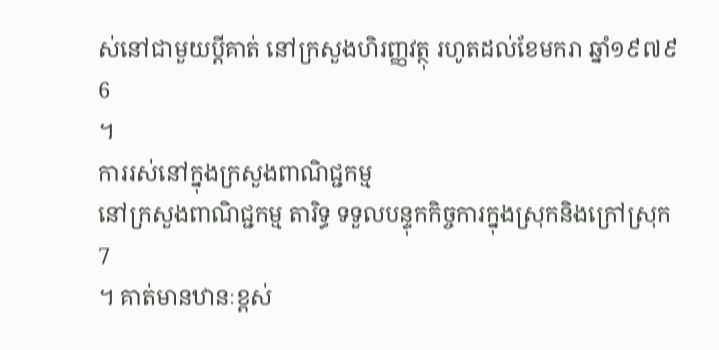ស់នៅជាមួយប្តីគាត់ នៅក្រសួងហិរញ្ញវត្ថុ រហូតដល់ខែមករា ឆ្នាំ១៩៧៩
6
។
ការរស់នៅក្នុងក្រសួងពាណិជ្ជកម្ម
នៅក្រសួងពាណិជ្ជកម្ម តារិទ្ធ ទទួលបន្ទុកកិច្ចការក្នុងស្រុកនិងក្រៅស្រុក
7
។ គាត់មានឋានៈខ្ពស់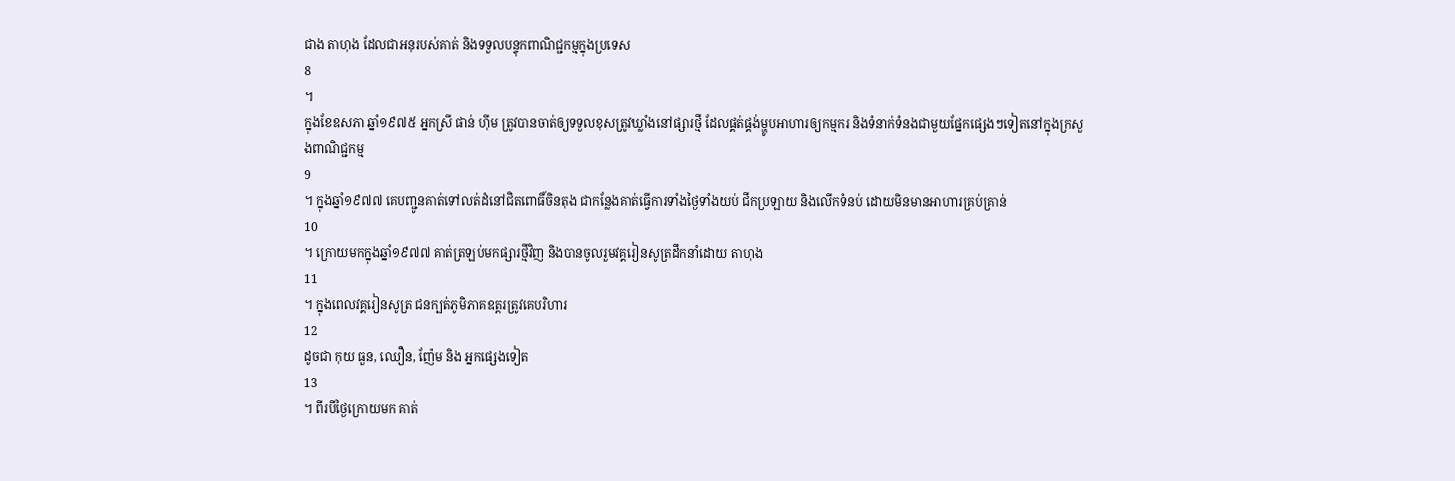ជាង តាហុង ដែលជាអនុរបស់គាត់ និងទទួលបន្ទុកពាណិជ្ជកម្មក្នុងប្រទេស
8
។
ក្នុងខែឧសភា ឆ្នាំ១៩៧៥ អ្នកស្រី ផាន់ ហ៊ីម ត្រូវបានចាត់ឲ្យទទួលខុសត្រូវឃ្លាំងនៅផ្សារថ្មី ដែលផ្គត់ផ្គង់ម្ហូបអាហារឲ្យកម្មករ និងទំនាក់ទំនងជាមួយផ្នែកផ្សេងៗទៀតនៅក្នុងក្រសួងពាណិជ្ជកម្ម
9
។ ក្នុងឆ្នាំ១៩៧៧ គេបញ្ជូនគាត់ទៅលត់ដំនៅជិតពោធិ៍ចិនតុង ជាកន្លែងគាត់ធ្វើការទាំងថ្ងៃទាំងយប់ ជីកប្រឡាយ និងលើកទំនប់ ដោយមិនមានអាហារគ្រប់គ្រាន់
10
។ ក្រោយមកក្នុងឆ្នាំ១៩៧៧ គាត់ត្រឡប់មកផ្សារថ្មីវិញ និងបានចូលរួមវគ្គរៀនសូត្រដឹកនាំដោយ តាហុង
11
។ ក្នុងពេលវគ្គរៀនសូត្រ ជនក្បត់ភូមិភាគឧត្តរត្រូវគេបរិហារ
12
ដូចជា កុយ ធួន, ឈឿន, ញ៉ែម និង អ្នកផ្សេងទៀត
13
។ ពីរបីថ្ងៃក្រោយមក គាត់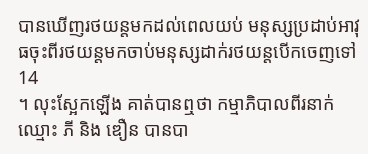បានឃើញរថយន្តមកដល់ពេលយប់ មនុស្សប្រដាប់អាវុធចុះពីរថយន្តមកចាប់មនុស្សដាក់រថយន្តបើកចេញទៅ
14
។ លុះស្អែកឡើង គាត់បានឮថា កម្មាភិបាលពីរនាក់ ឈ្មោះ ភី និង ឌឿន បានបា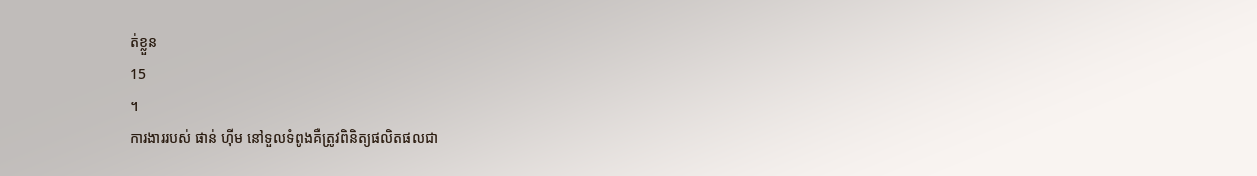ត់ខ្លួន
15
។
ការងាររបស់ ផាន់ ហ៊ីម នៅទួលទំពូងគឺត្រូវពិនិត្យផលិតផលជា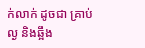ក់លាក់ ដូចជា គ្រាប់ល្ង និងឆ្អឹង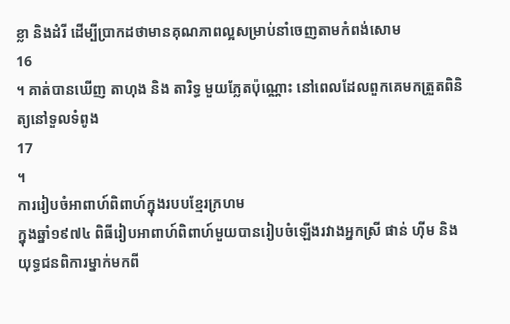ខ្លា និងដំរី ដើម្បីប្រាកដថាមានគុណភាពល្អសម្រាប់នាំចេញតាមកំពង់សោម
16
។ គាត់បានឃើញ តាហុង និង តារិទ្ធ មួយភ្លែតប៉ុណ្ណោះ នៅពេលដែលពួកគេមកត្រួតពិនិត្យនៅទួលទំពូង
17
។
ការរៀបចំអាពាហ៍ពិពាហ៍ក្នុងរបបខ្មែរក្រហម
ក្នុងឆ្នាំ១៩៧៤ ពិធីរៀបអាពាហ៍ពិពាហ៍មួយបានរៀបចំឡើងរវាងអ្នកស្រី ផាន់ ហ៊ីម និងយុទ្ធជនពិការម្នាក់មកពី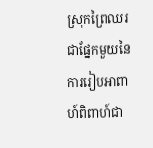ស្រុកព្រៃឈរ ជាផ្នែកមួយនៃការរៀបអាពាហ៍ពិពាហ៍ជា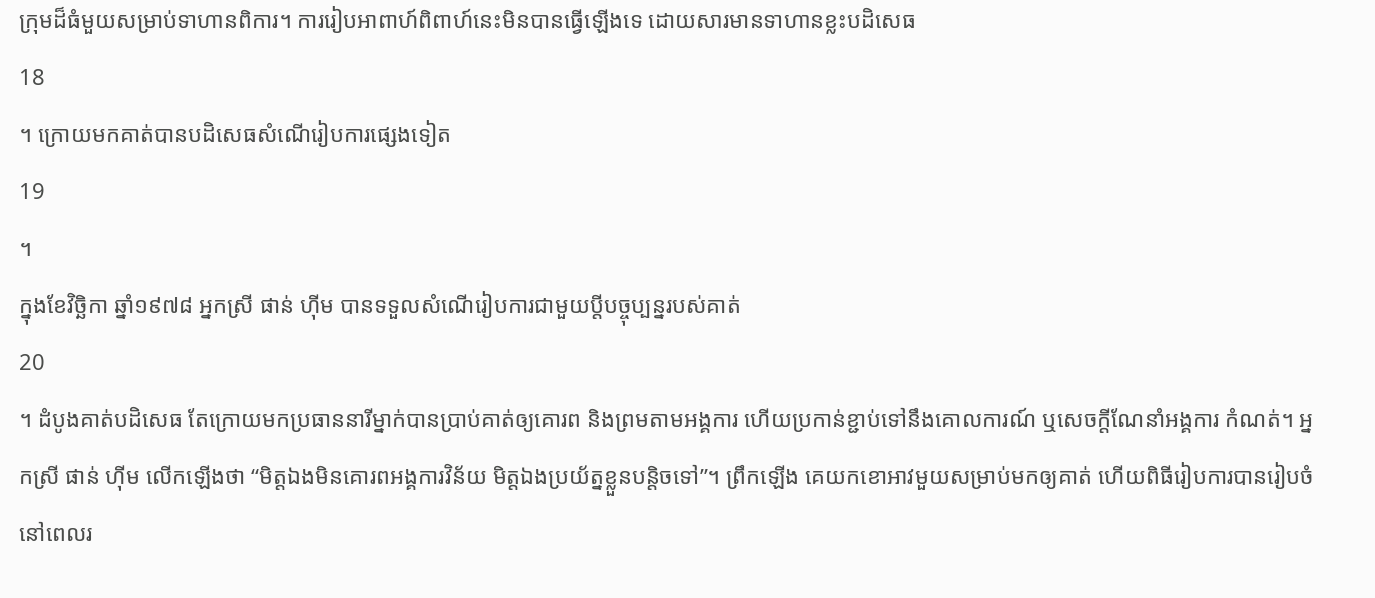ក្រុមដ៏ធំមួយសម្រាប់ទាហានពិការ។ ការរៀបអាពាហ៍ពិពាហ៍នេះមិនបានធ្វើឡើងទេ ដោយសារមានទាហានខ្លះបដិសេធ
18
។ ក្រោយមកគាត់បានបដិសេធសំណើរៀបការផ្សេងទៀត
19
។
ក្នុងខែវិច្ឆិកា ឆ្នាំ១៩៧៨ អ្នកស្រី ផាន់ ហ៊ីម បានទទួលសំណើរៀបការជាមួយប្តីបច្ចុប្បន្នរបស់គាត់
20
។ ដំបូងគាត់បដិសេធ តែក្រោយមកប្រធាននារីម្នាក់បានប្រាប់គាត់ឲ្យគោរព និងព្រមតាមអង្គការ ហើយប្រកាន់ខ្ជាប់ទៅនឹងគោលការណ៍ ឬសេចក្តីណែនាំអង្គការ កំណត់។ អ្នកស្រី ផាន់ ហ៊ីម លើកឡើងថា “មិត្តឯងមិនគោរពអង្គការវិន័យ មិត្តឯងប្រយ័ត្នខ្លួនបន្តិចទៅ”។ ព្រឹកឡើង គេយកខោអាវមួយសម្រាប់មកឲ្យគាត់ ហើយពិធីរៀបការបានរៀបចំនៅពេលរ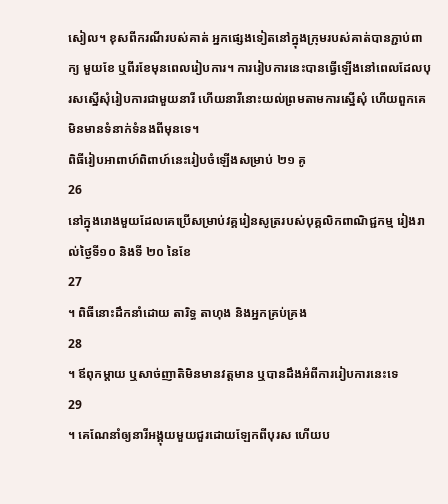សៀល។ ខុសពីករណីរបស់គាត់ អ្នកផ្សេងទៀតនៅក្នុងក្រុមរបស់គាត់បានភ្ជាប់ពាក្យ មួយខែ ឬពីរខែមុនពេលរៀបការ។ ការរៀបការនេះបានធ្វើឡើងនៅពេលដែលបុរសស្នើសុំរៀបការជាមួយនារី ហើយនារីនោះយល់ព្រមតាមការស្នើសុំ ហើយពួកគេមិនមានទំនាក់ទំនងពីមុនទេ។
ពិធីរៀបអាពាហ៍ពិពាហ៍នេះរៀបចំឡើងសម្រាប់ ២១ គូ
26
នៅក្នុងរោងមួយដែលគេប្រើសម្រាប់វគ្គរៀនសូត្ររបស់បុគ្គលិកពាណិជ្ជកម្ម រៀងរាល់ថ្ងៃទី១០ និងទី ២០ នៃខែ
27
។ ពិធីនោះដឹកនាំដោយ តារិទ្ធ តាហុង និងអ្នកគ្រប់គ្រង
28
។ ឪពុកម្តាយ ឬសាច់ញាតិមិនមានវត្តមាន ឬបានដឹងអំពីការរៀបការនេះទេ
29
។ គេណែនាំឲ្យនារីអង្គុយមួយជួរដោយឡែកពីបុរស ហើយប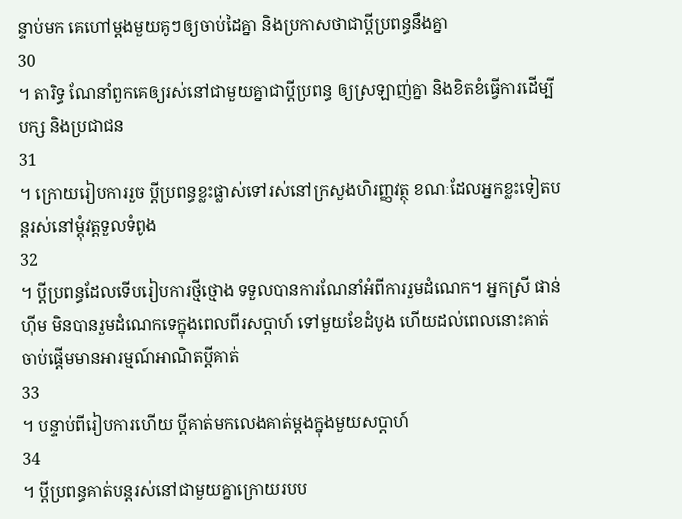ន្ទាប់មក គេហៅម្តងមួយគូៗឲ្យចាប់ដៃគ្នា និងប្រកាសថាជាប្តីប្រពន្ធនឹងគ្នា
30
។ តារិទ្ធ ណែនាំពួកគេឲ្យរស់នៅជាមួយគ្នាជាប្តីប្រពន្ធ ឲ្យស្រឡាញ់គ្នា និងខិតខំធ្វើការដើម្បីបក្ស និងប្រជាជន
31
។ ក្រោយរៀបការរួច ប្តីប្រពន្ធខ្លះផ្លាស់ទៅរស់នៅក្រសួងហិរញ្ញវត្ថុ ខណៈដែលអ្នកខ្លះទៀតបន្តរស់នៅម្តុំវត្តទួលទំពូង
32
។ ប្តីប្រពន្ធដែលទើបរៀបការថ្មីថ្មោង ទទួលបានការណែនាំអំពីការរួមដំណេក។ អ្នកស្រី ផាន់ ហ៊ីម មិនបានរួមដំណេកទេក្នុងពេលពីរសប្តាហ៍ ទៅមួយខែដំបូង ហើយដល់ពេលនោះគាត់ចាប់ផ្តើមមានអារម្មណ៍អាណិតប្តីគាត់
33
។ បន្ទាប់ពីរៀបការហើយ ប្តីគាត់មកលេងគាត់ម្តងក្នុងមួយសប្តាហ៍
34
។ ប្តីប្រពន្ធគាត់បន្តរស់នៅជាមួយគ្នាក្រោយរបប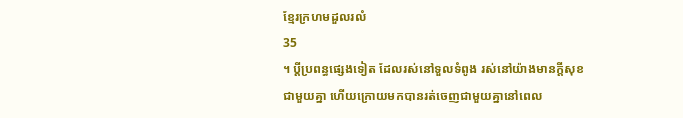ខ្មែរក្រហមដួលរលំ
35
។ ប្តីប្រពន្ធផ្សេងទៀត ដែលរស់នៅទួលទំពូង រស់នៅយ៉ាងមានក្តីសុខជាមួយគ្នា ហើយក្រោយមកបានរត់ចេញជាមួយគ្នានៅពេល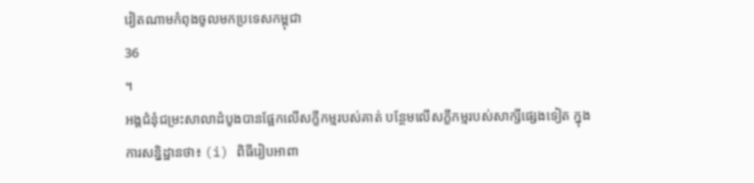វៀតណាមកំពុងចូលមកប្រទេសកម្ពុជា
36
។
អង្គជំនុំជម្រះសាលាដំបូងបានផ្អែកលើសក្ខីកម្មរបស់គាត់ បន្ថែមលើសក្ខីកម្មរបស់សាក្សីផ្សេងទៀត ក្នុងការសន្និដ្ឋានថា៖ (i) ពិធីរៀបអាពា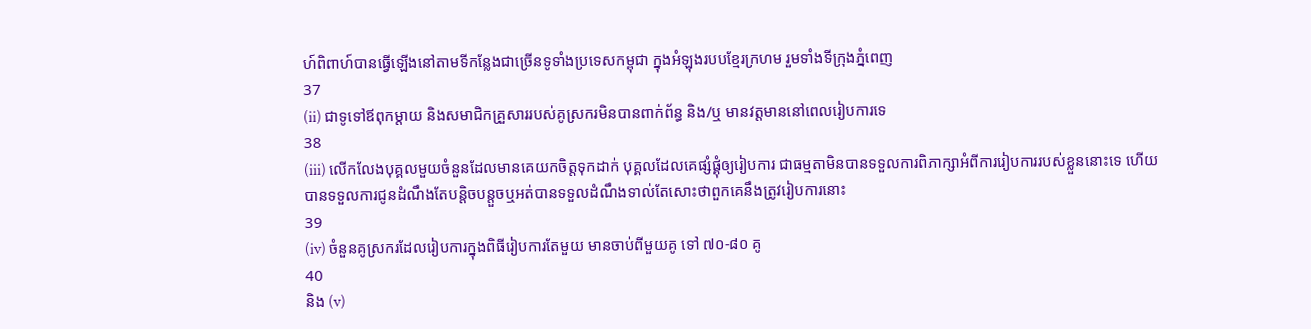ហ៍ពិពាហ៍បានធ្វើឡើងនៅតាមទីកន្លែងជាច្រើនទូទាំងប្រទេសកម្ពុជា ក្នុងអំឡុងរបបខ្មែរក្រហម រួមទាំងទីក្រុងភ្នំពេញ
37
(ii) ជាទូទៅឪពុកម្តាយ និងសមាជិកគ្រួសាររបស់គូស្រករមិនបានពាក់ព័ន្ធ និង/ឬ មានវត្តមាននៅពេលរៀបការទេ
38
(iii) លើកលែងបុគ្គលមួយចំនួនដែលមានគេយកចិត្តទុកដាក់ បុគ្គលដែលគេផ្សំផ្គុំឲ្យរៀបការ ជាធម្មតាមិនបានទទួលការពិភាក្សាអំពីការរៀបការរបស់ខ្លួននោះទេ ហើយបានទទួលការជូនដំណឹងតែបន្តិចបន្តួចឬអត់បានទទួលដំណឹងទាល់តែសោះថាពួកគេនឹងត្រូវរៀបការនោះ
39
(iv) ចំនួនគូស្រករដែលរៀបការក្នុងពិធីរៀបការតែមួយ មានចាប់ពីមួយគូ ទៅ ៧០-៨០ គូ
40
និង (v)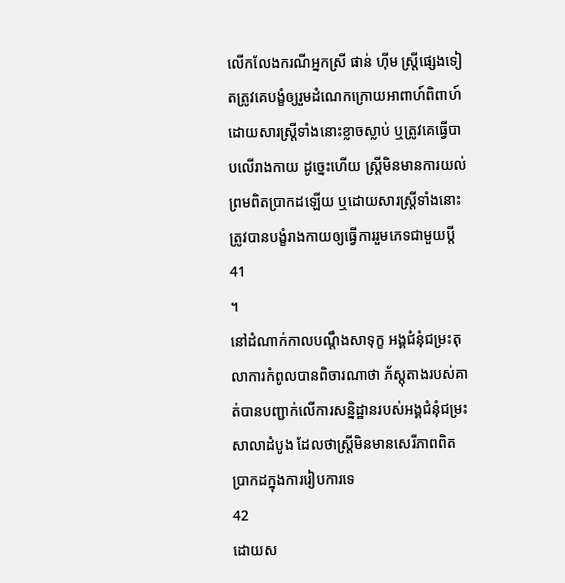លើកលែងករណីអ្នកស្រី ផាន់ ហ៊ីម ស្ត្រីផ្សេងទៀតត្រូវគេបង្ខំឲ្យរួមដំណេកក្រោយអាពាហ៍ពិពាហ៍ ដោយសារស្ត្រីទាំងនោះខ្លាចស្លាប់ ឬត្រូវគេធ្វើបាបលើរាងកាយ ដូច្នេះហើយ ស្ត្រីមិនមានការយល់ព្រមពិតប្រាកដឡើយ ឬដោយសារស្ត្រីទាំងនោះត្រូវបានបង្ខំរាងកាយឲ្យធ្វើការរួមភេទជាមួយប្តី
41
។
នៅដំណាក់កាលបណ្តឹងសាទុក្ខ អង្គជំនុំជម្រះតុលាការកំពូលបានពិចារណាថា ភ័ស្តុតាងរបស់គាត់បានបញ្ជាក់លើការសន្និដ្ឋានរបស់អង្គជំនុំជម្រះសាលាដំបូង ដែលថាស្ត្រីមិនមានសេរីភាពពិតប្រាកដក្នុងការរៀបការទេ
42
ដោយស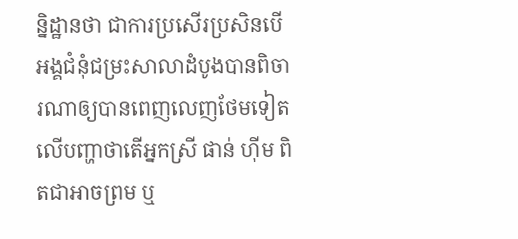ន្និដ្ឋានថា ជាការប្រសើរប្រសិនបើអង្គជំនុំជម្រះសាលាដំបូងបានពិចារណាឲ្យបានពេញលេញថែមទៀតលើបញ្ហាថាតើអ្នកស្រី ផាន់ ហ៊ីម ពិតជាអាចព្រម ឬ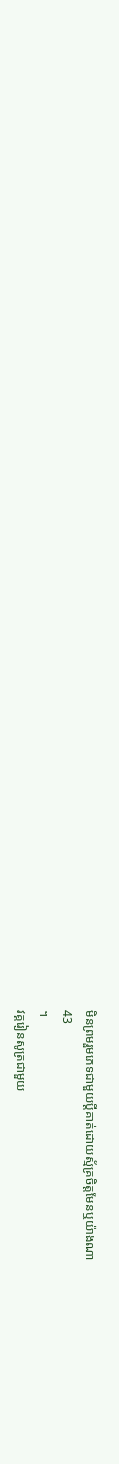មិនព្រមរួមភេទជាមួយប្តីគាត់ដោយស្ម័គ្រចិត្តមែនឬយ៉ាងណា
43
។
វគ្គរៀនសូត្រជាមួយ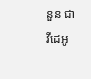នួន ជា
វីដេអូ